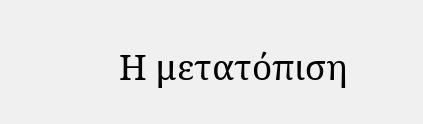Η μετατόπιση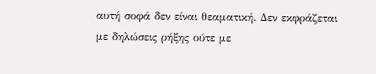αυτή σοφά δεν είναι θεαματική. Δεν εκφράζεται με δηλώσεις ρήξης ούτε με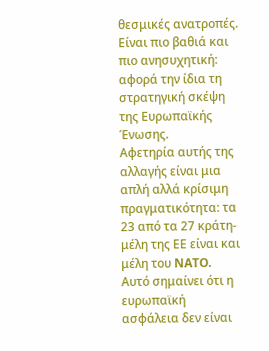θεσμικές ανατροπές. Είναι πιο βαθιά και πιο ανησυχητική: αφορά την ίδια τη στρατηγική σκέψη της Ευρωπαϊκής Ένωσης.
Αφετηρία αυτής της αλλαγής είναι μια απλή αλλά κρίσιμη πραγματικότητα: τα 23 από τα 27 κράτη-μέλη της ΕΕ είναι και μέλη του NATO. Αυτό σημαίνει ότι η ευρωπαϊκή ασφάλεια δεν είναι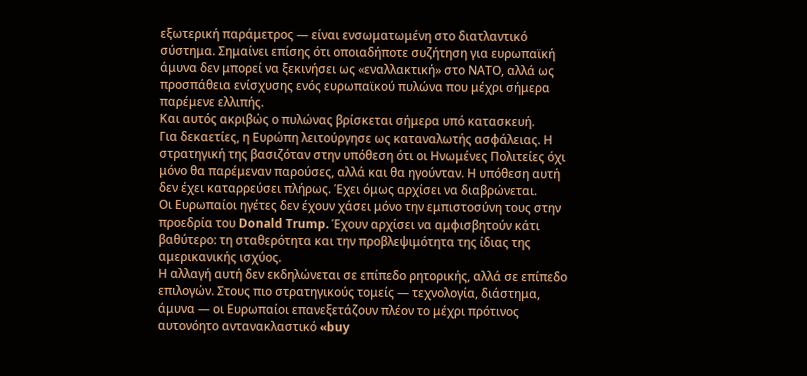εξωτερική παράμετρος — είναι ενσωματωμένη στο διατλαντικό σύστημα. Σημαίνει επίσης ότι οποιαδήποτε συζήτηση για ευρωπαϊκή άμυνα δεν μπορεί να ξεκινήσει ως «εναλλακτική» στο ΝΑΤΟ, αλλά ως προσπάθεια ενίσχυσης ενός ευρωπαϊκού πυλώνα που μέχρι σήμερα παρέμενε ελλιπής.
Και αυτός ακριβώς ο πυλώνας βρίσκεται σήμερα υπό κατασκευή.
Για δεκαετίες, η Ευρώπη λειτούργησε ως καταναλωτής ασφάλειας. Η στρατηγική της βασιζόταν στην υπόθεση ότι οι Ηνωμένες Πολιτείες όχι μόνο θα παρέμεναν παρούσες, αλλά και θα ηγούνταν. Η υπόθεση αυτή δεν έχει καταρρεύσει πλήρως. Έχει όμως αρχίσει να διαβρώνεται.
Οι Ευρωπαίοι ηγέτες δεν έχουν χάσει μόνο την εμπιστοσύνη τους στην προεδρία του Donald Trump. Έχουν αρχίσει να αμφισβητούν κάτι βαθύτερο: τη σταθερότητα και την προβλεψιμότητα της ίδιας της αμερικανικής ισχύος.
Η αλλαγή αυτή δεν εκδηλώνεται σε επίπεδο ρητορικής, αλλά σε επίπεδο επιλογών. Στους πιο στρατηγικούς τομείς — τεχνολογία, διάστημα, άμυνα — οι Ευρωπαίοι επανεξετάζουν πλέον το μέχρι πρότινος αυτονόητο αντανακλαστικό «buy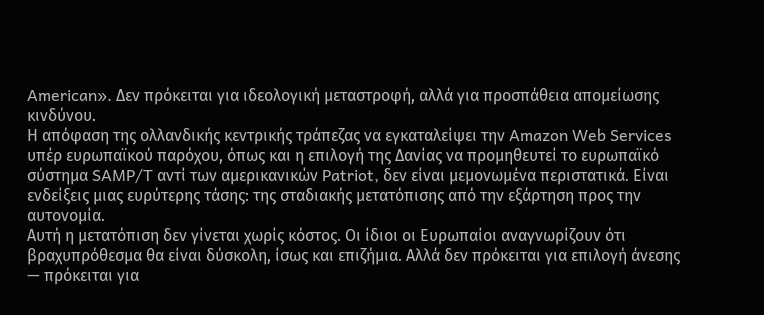American». Δεν πρόκειται για ιδεολογική μεταστροφή, αλλά για προσπάθεια απομείωσης κινδύνου.
Η απόφαση της ολλανδικής κεντρικής τράπεζας να εγκαταλείψει την Amazon Web Services υπέρ ευρωπαϊκού παρόχου, όπως και η επιλογή της Δανίας να προμηθευτεί το ευρωπαϊκό σύστημα SAMP/T αντί των αμερικανικών Patriot, δεν είναι μεμονωμένα περιστατικά. Είναι ενδείξεις μιας ευρύτερης τάσης: της σταδιακής μετατόπισης από την εξάρτηση προς την αυτονομία.
Αυτή η μετατόπιση δεν γίνεται χωρίς κόστος. Οι ίδιοι οι Ευρωπαίοι αναγνωρίζουν ότι βραχυπρόθεσμα θα είναι δύσκολη, ίσως και επιζήμια. Αλλά δεν πρόκειται για επιλογή άνεσης — πρόκειται για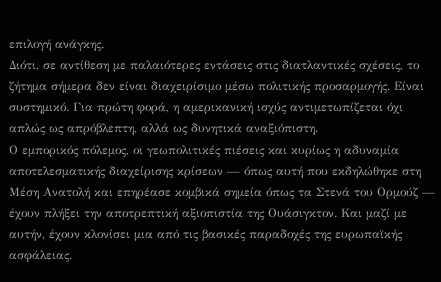επιλογή ανάγκης.
Διότι, σε αντίθεση με παλαιότερες εντάσεις στις διατλαντικές σχέσεις, το ζήτημα σήμερα δεν είναι διαχειρίσιμο μέσω πολιτικής προσαρμογής. Είναι συστημικό. Για πρώτη φορά, η αμερικανική ισχύς αντιμετωπίζεται όχι απλώς ως απρόβλεπτη, αλλά ως δυνητικά αναξιόπιστη.
Ο εμπορικός πόλεμος, οι γεωπολιτικές πιέσεις και κυρίως η αδυναμία αποτελεσματικής διαχείρισης κρίσεων — όπως αυτή που εκδηλώθηκε στη Μέση Ανατολή και επηρέασε κομβικά σημεία όπως τα Στενά του Ορμούζ — έχουν πλήξει την αποτρεπτική αξιοπιστία της Ουάσιγκτον. Και μαζί με αυτήν, έχουν κλονίσει μια από τις βασικές παραδοχές της ευρωπαϊκής ασφάλειας.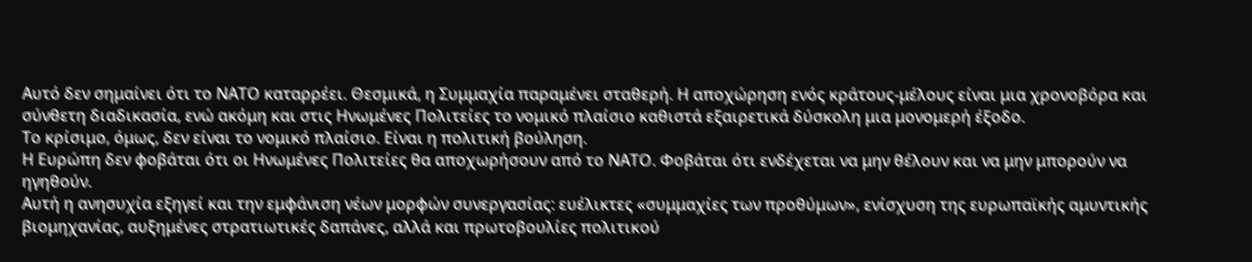Αυτό δεν σημαίνει ότι το ΝΑΤΟ καταρρέει. Θεσμικά, η Συμμαχία παραμένει σταθερή. Η αποχώρηση ενός κράτους-μέλους είναι μια χρονοβόρα και σύνθετη διαδικασία, ενώ ακόμη και στις Ηνωμένες Πολιτείες το νομικό πλαίσιο καθιστά εξαιρετικά δύσκολη μια μονομερή έξοδο.
Το κρίσιμο, όμως, δεν είναι το νομικό πλαίσιο. Είναι η πολιτική βούληση.
Η Ευρώπη δεν φοβάται ότι οι Ηνωμένες Πολιτείες θα αποχωρήσουν από το ΝΑΤΟ. Φοβάται ότι ενδέχεται να μην θέλουν και να μην μπορούν να ηγηθούν.
Αυτή η ανησυχία εξηγεί και την εμφάνιση νέων μορφών συνεργασίας: ευέλικτες «συμμαχίες των προθύμων», ενίσχυση της ευρωπαϊκής αμυντικής βιομηχανίας, αυξημένες στρατιωτικές δαπάνες, αλλά και πρωτοβουλίες πολιτικού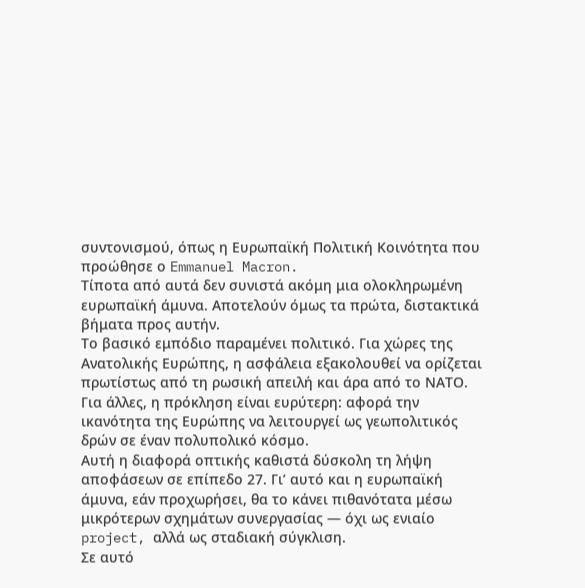συντονισμού, όπως η Ευρωπαϊκή Πολιτική Κοινότητα που προώθησε ο Emmanuel Macron.
Τίποτα από αυτά δεν συνιστά ακόμη μια ολοκληρωμένη ευρωπαϊκή άμυνα. Αποτελούν όμως τα πρώτα, διστακτικά βήματα προς αυτήν.
Το βασικό εμπόδιο παραμένει πολιτικό. Για χώρες της Ανατολικής Ευρώπης, η ασφάλεια εξακολουθεί να ορίζεται πρωτίστως από τη ρωσική απειλή και άρα από το ΝΑΤΟ. Για άλλες, η πρόκληση είναι ευρύτερη: αφορά την ικανότητα της Ευρώπης να λειτουργεί ως γεωπολιτικός δρών σε έναν πολυπολικό κόσμο.
Αυτή η διαφορά οπτικής καθιστά δύσκολη τη λήψη αποφάσεων σε επίπεδο 27. Γι’ αυτό και η ευρωπαϊκή άμυνα, εάν προχωρήσει, θα το κάνει πιθανότατα μέσω μικρότερων σχημάτων συνεργασίας — όχι ως ενιαίο project, αλλά ως σταδιακή σύγκλιση.
Σε αυτό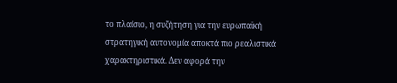το πλαίσιο, η συζήτηση για την ευρωπαϊκή στρατηγική αυτονομία αποκτά πιο ρεαλιστικά χαρακτηριστικά. Δεν αφορά την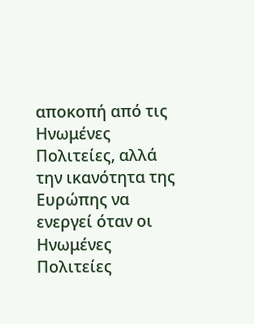αποκοπή από τις Ηνωμένες Πολιτείες, αλλά την ικανότητα της Ευρώπης να ενεργεί όταν οι Ηνωμένες Πολιτείες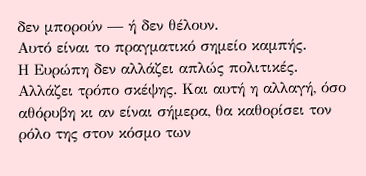δεν μπορούν — ή δεν θέλουν.
Αυτό είναι το πραγματικό σημείο καμπής.
Η Ευρώπη δεν αλλάζει απλώς πολιτικές. Αλλάζει τρόπο σκέψης. Και αυτή η αλλαγή, όσο αθόρυβη κι αν είναι σήμερα, θα καθορίσει τον ρόλο της στον κόσμο των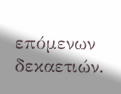επόμενων δεκαετιών.